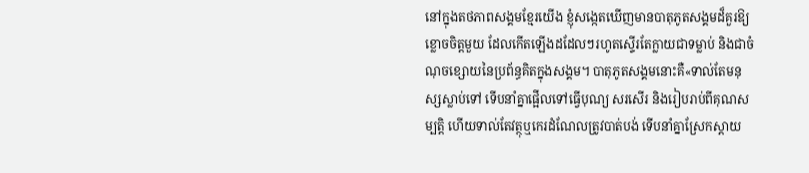នៅក្នុងតថភាពសង្គមខ្មែរយើង ខ្ញុំសង្កេតឃើញមានបាតុភូតសង្គមដ៏គួរឱ្យខ្លោចចិត្តមួយ ដែលកើតឡើងដដែលៗរហូតស្ទើរតែក្លាយជាទម្លាប់ និងជាចំណុចខ្សោយនៃប្រព័ន្ធគិតក្នុងសង្គម។ បាតុភូតសង្គមនោះគឺ«ទាល់តែមនុស្សស្លាប់ទៅ ទើបនាំគ្នាផ្អើលទៅធ្វើបុណ្យ សរសើរ និងរៀបរាប់ពីគុណសម្បត្តិ ហើយទាល់តែវត្ថុឬកេរដំណែលត្រូវបាត់បង់ ទើបនាំគ្នាស្រែកស្តាយ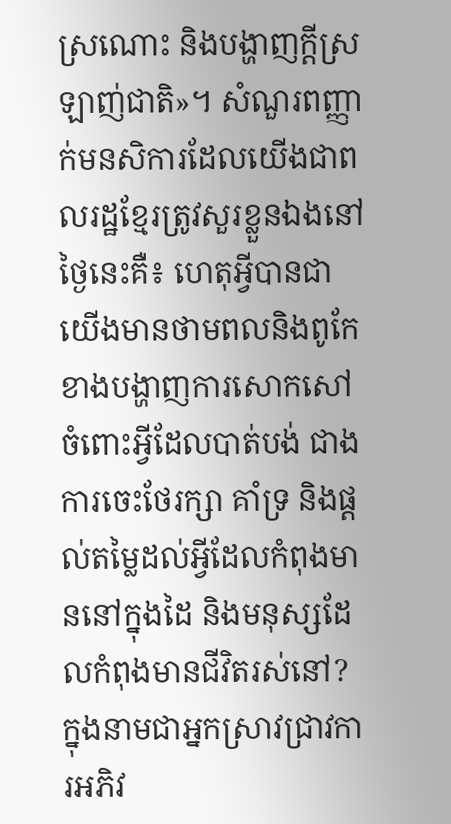ស្រណោះ និងបង្ហាញក្តីស្រឡាញ់ជាតិ»។ សំណួរពញ្ញាក់មនសិការដែលយើងជាពលរដ្ឋខ្មែរត្រូវសួរខ្លួនឯងនៅថ្ងៃនេះគឺ៖ ហេតុអ្វីបានជាយើងមានថាមពលនិងពូកែខាងបង្ហាញការសោកសៅចំពោះអ្វីដែលបាត់បង់ ជាងការចេះថែរក្សា គាំទ្រ និងផ្តល់តម្លៃដល់អ្វីដែលកំពុងមាននៅក្នុងដៃ និងមនុស្សដែលកំពុងមានជីវិតរស់នៅ?
ក្នុងនាមជាអ្នកស្រាវជ្រាវការអភិវ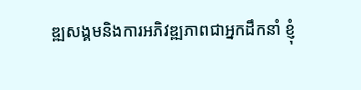ឌ្ឍសង្គមនិងការអភិវឌ្ឍភាពជាអ្នកដឹកនាំ ខ្ញុំ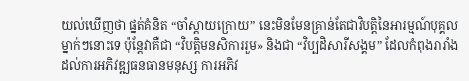យល់ឃើញថា ផ្នត់គំនិត “ចាំស្តាយក្រោយ” នេះមិនមែនគ្រាន់តែជាវិបត្តិនៃអារម្មណ៍បុគ្គលម្នាក់ៗនោះទេ ប៉ុន្តែវាគឺជា “វិបត្តិមនសិការរួម» និងជា “វិប្បដិសារីសង្គម” ដែលកំពុងរារាំងដល់ការអភិវឌ្ឍធនធានមនុស្ស ការអភិវ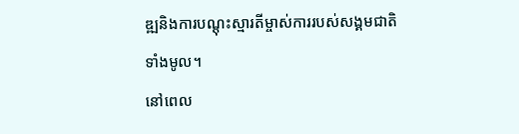ឌ្ឍនិងការបណ្តុះស្មារតីម្ចាស់ការរបស់សង្គមជាតិទាំងមូល។
នៅពេល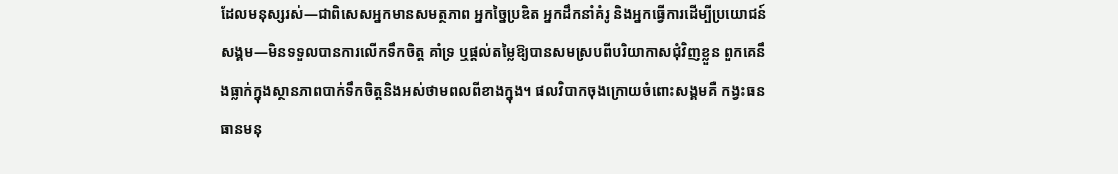ដែលមនុស្សរស់—ជាពិសេសអ្នកមានសមត្ថភាព អ្នកច្នៃប្រឌិត អ្នកដឹកនាំគំរូ និងអ្នកធ្វើការដើម្បីប្រយោជន៍សង្គម—មិនទទួលបានការលើកទឹកចិត្ត គាំទ្រ ឬផ្តល់តម្លៃឱ្យបានសមស្របពីបរិយាកាសជុំវិញខ្លួន ពួកគេនឹងធ្លាក់ក្នុងស្ថានភាពបាក់ទឹកចិត្តនិងអស់ថាមពលពីខាងក្នុង។ ផលវិបាកចុងក្រោយចំពោះសង្គមគឺ កង្វះធនធានមនុ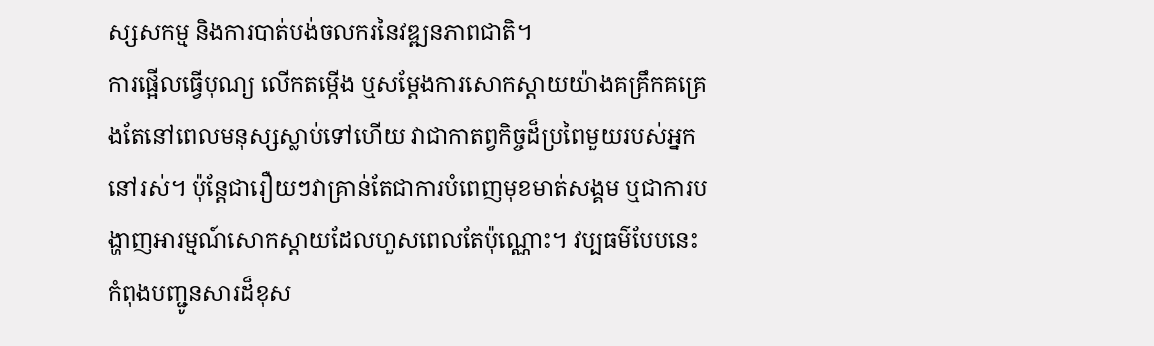ស្សសកម្ម និងការបាត់បង់ចលករនៃវឌ្ឍនភាពជាតិ។
ការផ្អើលធ្វើបុណ្យ លើកតម្កើង ឬសម្តែងការសោកស្តាយយ៉ាងគគ្រឹកគគ្រេងតែនៅពេលមនុស្សស្លាប់ទៅហើយ វាជាកាតព្វកិច្ចដ៏ប្រពៃមួយរបស់អ្នកនៅរស់។ ប៉ុន្តែជារឿយៗវាគ្រាន់តែជាការបំពេញមុខមាត់សង្គម ឬជាការបង្ហាញអារម្មណ៍សោកស្តាយដែលហួសពេលតែប៉ុណ្ណោះ។ វប្បធម៌បែបនេះ កំពុងបញ្ជូនសារដ៏ខុស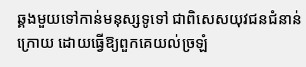ឆ្គងមួយទៅកាន់មនុស្សទូទៅ ជាពិសេសយុវជនជំនាន់ក្រោយ ដោយធ្វើឱ្យពួកគេយល់ច្រឡំ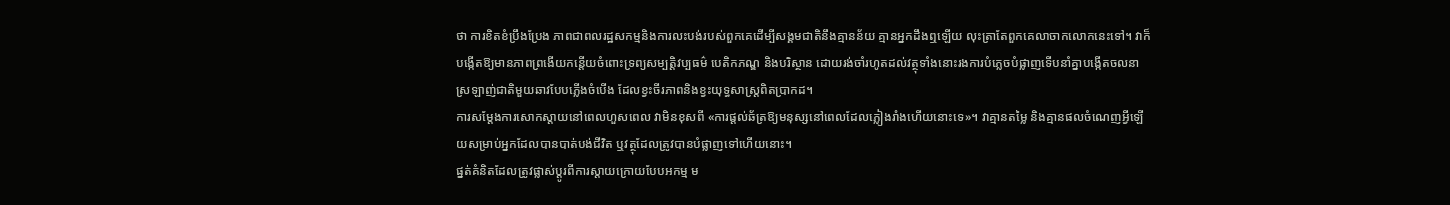ថា ការខិតខំប្រឹងប្រែង ភាពជាពលរដ្ឋសកម្មនិងការលះបង់របស់ពួកគេដើម្បីសង្គមជាតិនឹងគ្មានន័យ គ្មានអ្នកដឹងឮឡើយ លុះត្រាតែពួកគេលាចាកលោកនេះទៅ។ វាក៏បង្កើតឱ្យមានភាពព្រងើយកន្តើយចំពោះទ្រព្យសម្បត្តិវប្បធម៌ បេតិកភណ្ឌ និងបរិស្ថាន ដោយរង់ចាំរហូតដល់វត្ថុទាំងនោះរងការបំភ្លេចបំផ្លាញទើបនាំគ្នាបង្កើតចលនាស្រឡាញ់ជាតិមួយឆាវបែបភ្លើងចំបើង ដែលខ្វះចីរភាពនិងខ្វះយុទ្ធសាស្ត្រពិតប្រាកដ។
ការសម្តែងការសោកស្តាយនៅពេលហួសពេល វាមិនខុសពី «ការផ្តល់ឆ័ត្រឱ្យមនុស្សនៅពេលដែលភ្លៀងរាំងហើយនោះទេ»។ វាគ្មានតម្លៃ និងគ្មានផលចំណេញអ្វីឡើយសម្រាប់អ្នកដែលបានបាត់បង់ជីវិត ឬវត្ថុដែលត្រូវបានបំផ្លាញទៅហើយនោះ។
ផ្នត់គំនិតដែលត្រូវផ្លាស់ប្តូរពីការស្តាយក្រោយបែបអកម្ម ម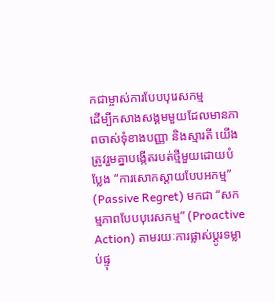កជាម្ចាស់ការបែបបុរេសកម្ម
ដើម្បីកសាងសង្គមមួយដែលមានភាពចាស់ទុំខាងបញ្ញា និងស្មារតី យើងត្រូវរួមគ្នាបង្កើតរបត់ថ្មីមួយដោយបំប្លែង “ការសោកស្តាយបែបអកម្ម” (Passive Regret) មកជា “សកម្មភាពបែបបុរេសកម្ម” (Proactive Action) តាមរយៈការផ្លាស់ប្តូរទម្លាប់ផ្ទុ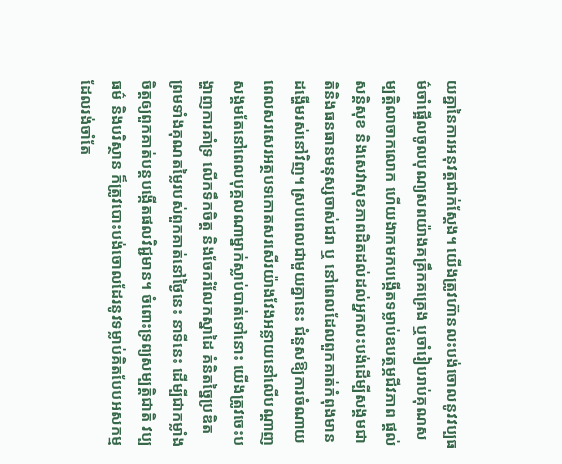យគ្នានៃការអនុវត្តជាក់ស្តែង។ យើងត្រូវហ៊ានលះបង់ចោលនូវវប្បធម៌ចាំផ្អើលចូលបុណ្យសពយ៉ាងគគ្រឹកគគ្រេង ឬចាំរៀបរាប់គុណសម្បត្តិលាចាកលោក ហើយងាកមកបង្កើតទម្លាប់ឧបត្ថម្ភជីវភាព ផ្ដល់សន្តិសុខ និងសេវាសុខភាពដិតដល់ដល់អ្នកលះបង់ដើម្បីសង្គមជាតិនិងធនធានមនុស្សចាស់ជរា ឬ នៅពេលដែលពួកគាត់កំពុងមានដង្ហើមរស់នៅវិញ។ ស្របពេលជាមួយគ្នានេះ ជំនួសឱ្យការចំណាយពេលសរសេរអត្ថបទកោតសរសើរយ៉ាងវែងអន្លាយនៅលើបណ្តាញសង្គមតែនៅពេលបុគ្គលណាម្នាក់ស្លាប់បាត់ទៅនោះ យើងត្រូវចេះបង្ហាញការគាំទ្រ លើកទឹកចិត្ត និងចែករំលែកស្នាដៃ គំនិតច្នៃប្រឌិត ព្រមទាំងគុណតម្លៃរបស់ពួកគាត់នៅថ្ងៃនេះ នាទីនេះ ដើម្បីជាកម្លាំងចិត្តឲ្យពួកគាត់បន្តបង្កើតផលវិជ្ជមាន។ ចំពោះទ្រព្យសម្បត្តិជាតិ វប្បធម៌ និងបរិស្ថាន ក៏ត្រូវបោះបង់ចោលដែរនូវទម្លាប់គិតបែបអសកម្ម ដែលរង់ចាំតែ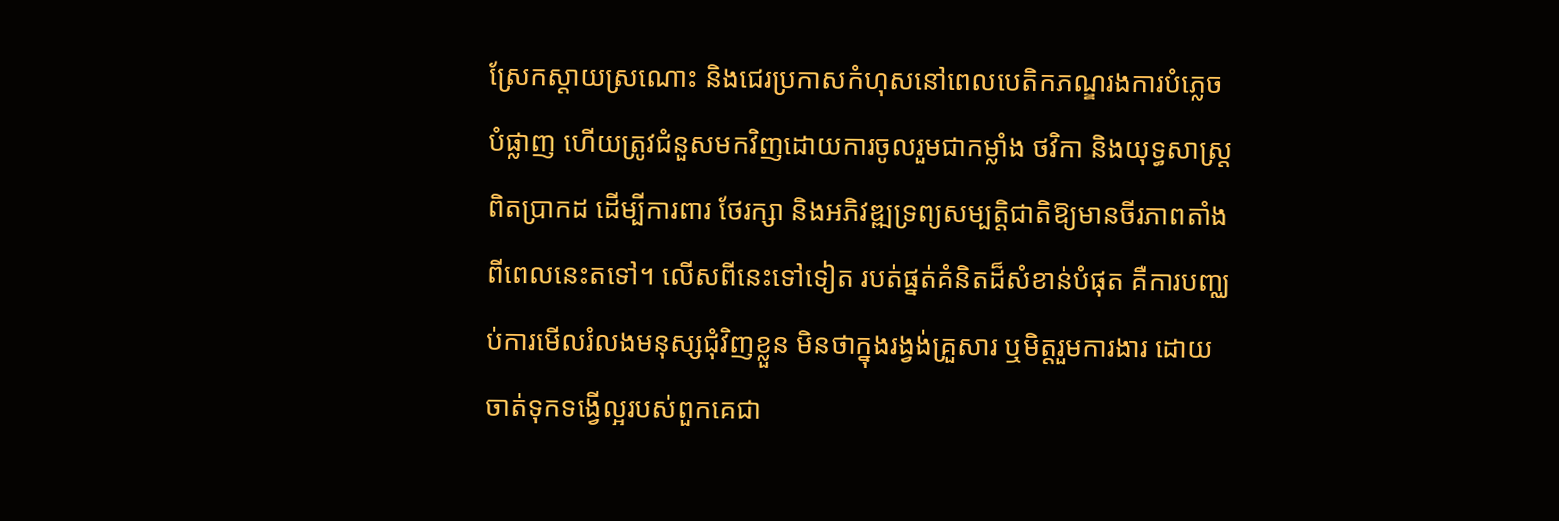ស្រែកស្តាយស្រណោះ និងជេរប្រកាសកំហុសនៅពេលបេតិកភណ្ឌរងការបំភ្លេចបំផ្លាញ ហើយត្រូវជំនួសមកវិញដោយការចូលរួមជាកម្លាំង ថវិកា និងយុទ្ធសាស្ត្រពិតប្រាកដ ដើម្បីការពារ ថែរក្សា និងអភិវឌ្ឍទ្រព្យសម្បត្តិជាតិឱ្យមានចីរភាពតាំងពីពេលនេះតទៅ។ លើសពីនេះទៅទៀត របត់ផ្នត់គំនិតដ៏សំខាន់បំផុត គឺការបញ្ឈប់ការមើលរំលងមនុស្សជុំវិញខ្លួន មិនថាក្នុងរង្វង់គ្រួសារ ឬមិត្តរួមការងារ ដោយចាត់ទុកទង្វើល្អរបស់ពួកគេជា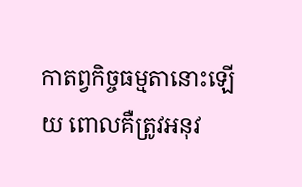កាតព្វកិច្ចធម្មតានោះឡើយ ពោលគឺត្រូវអនុវ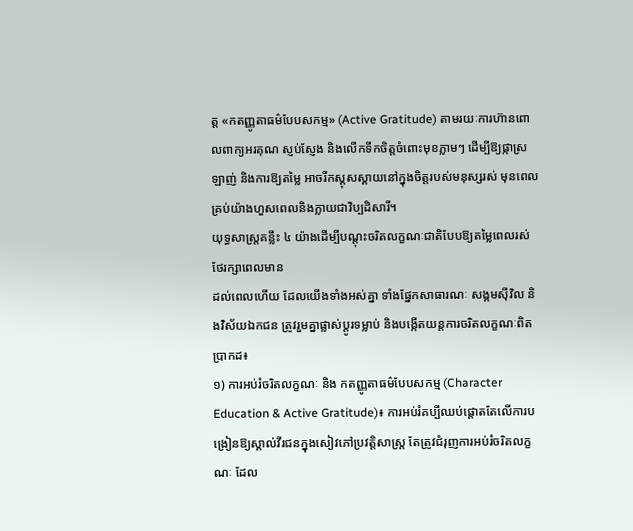ត្ត «កតញ្ញូតាធម៌បែបសកម្ម» (Active Gratitude) តាមរយៈការហ៊ានពោលពាក្យអរគុណ ស្ញប់ស្ញែង និងលើកទឹកចិត្តចំពោះមុខភ្លាមៗ ដើម្បីឱ្យផ្កាស្រឡាញ់ និងការឱ្យតម្លៃ អាចរីកស្គុសស្គាយនៅក្នុងចិត្តរបស់មនុស្សរស់ មុនពេលគ្រប់យ៉ាងហួសពេលនិងក្លាយជាវិប្បដិសារី។
យុទ្ធសាស្ត្រគន្លឹះ ៤ យ៉ាងដើម្បីបណ្តុះចរិតលក្ខណៈជាតិបែបឱ្យតម្លៃពេលរស់ ថែរក្សាពេលមាន
ដល់ពេលហើយ ដែលយើងទាំងអស់គ្នា ទាំងផ្នែកសាធារណៈ សង្គមស៊ីវិល និងវិស័យឯកជន ត្រូវរួមគ្នាផ្លាស់ប្តូរទម្លាប់ និងបង្កើតយន្តការចរិតលក្ខណៈពិតប្រាកដ៖
១) ការអប់រំចរិតលក្ខណៈ និង កតញ្ញូតាធម៌បែបសកម្ម (Character Education & Active Gratitude)៖ ការអប់រំគប្បីឈប់ផ្ដោតតែលើការបង្រៀនឱ្យស្គាល់វីរជនក្នុងសៀវភៅប្រវត្តិសាស្ត្រ តែត្រូវជំរុញការអប់រំចរិតលក្ខណៈ ដែល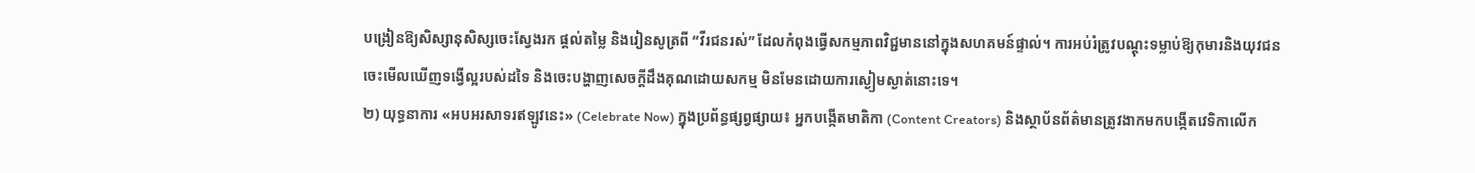បង្រៀនឱ្យសិស្សានុសិស្សចេះស្វែងរក ផ្តល់តម្លៃ និងរៀនសូត្រពី “វីរជនរស់” ដែលកំពុងធ្វើសកម្មភាពវិជ្ជមាននៅក្នុងសហគមន៍ផ្ទាល់។ ការអប់រំត្រូវបណ្តុះទម្លាប់ឱ្យកុមារនិងយុវជនចេះមើលឃើញទង្វើល្អរបស់ដទៃ និងចេះបង្ហាញសេចក្តីដឹងគុណដោយសកម្ម មិនមែនដោយការស្ងៀមស្ងាត់នោះទេ។
២) យុទ្ធនាការ «អបអរសាទរឥឡូវនេះ» (Celebrate Now) ក្នុងប្រព័ន្ធផ្សព្វផ្សាយ៖ អ្នកបង្កើតមាតិកា (Content Creators) និងស្ថាប័នព័ត៌មានត្រូវងាកមកបង្កើតវេទិកាលើក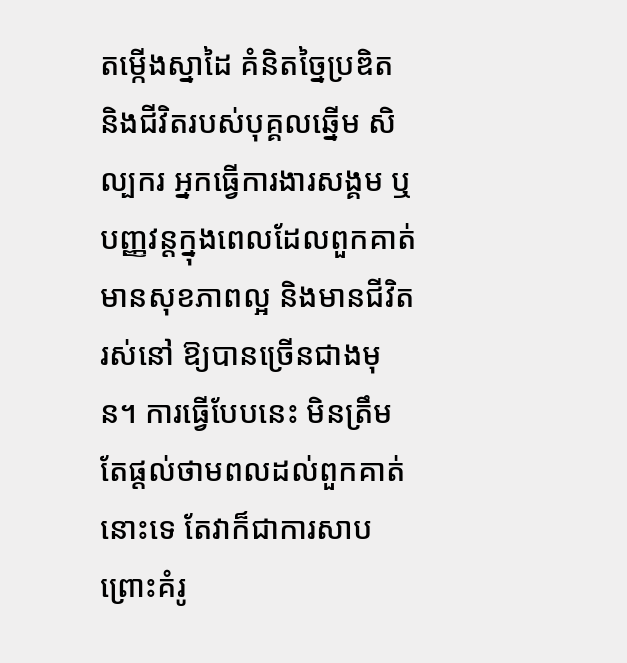តម្កើងស្នាដៃ គំនិតច្នៃប្រឌិត និងជីវិតរបស់បុគ្គលឆ្នើម សិល្បករ អ្នកធ្វើការងារសង្គម ឬបញ្ញវន្តក្នុងពេលដែលពួកគាត់មានសុខភាពល្អ និងមានជីវិតរស់នៅ ឱ្យបានច្រើនជាងមុន។ ការធ្វើបែបនេះ មិនត្រឹមតែផ្តល់ថាមពលដល់ពួកគាត់នោះទេ តែវាក៏ជាការសាបព្រោះគំរូ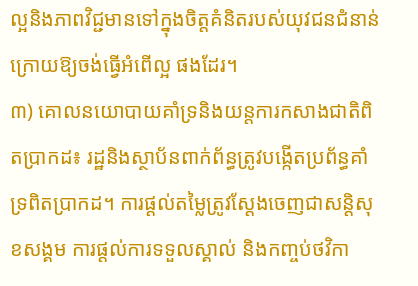ល្អនិងភាពវិជ្ជមានទៅក្នុងចិត្តគំនិតរបស់យុវជនជំនាន់ក្រោយឱ្យចង់ធ្វើអំពើល្អ ផងដែរ។
៣) គោលនយោបាយគាំទ្រនិងយន្តការកសាងជាតិពិតប្រាកដ៖ រដ្ឋនិងស្ថាប័នពាក់ព័ន្ធត្រូវបង្កើតប្រព័ន្ធគាំទ្រពិតប្រាកដ។ ការផ្តល់តម្លៃត្រូវស្តែងចេញជាសន្តិសុខសង្គម ការផ្តល់ការទទួលស្គាល់ និងកញ្ចប់ថវិកា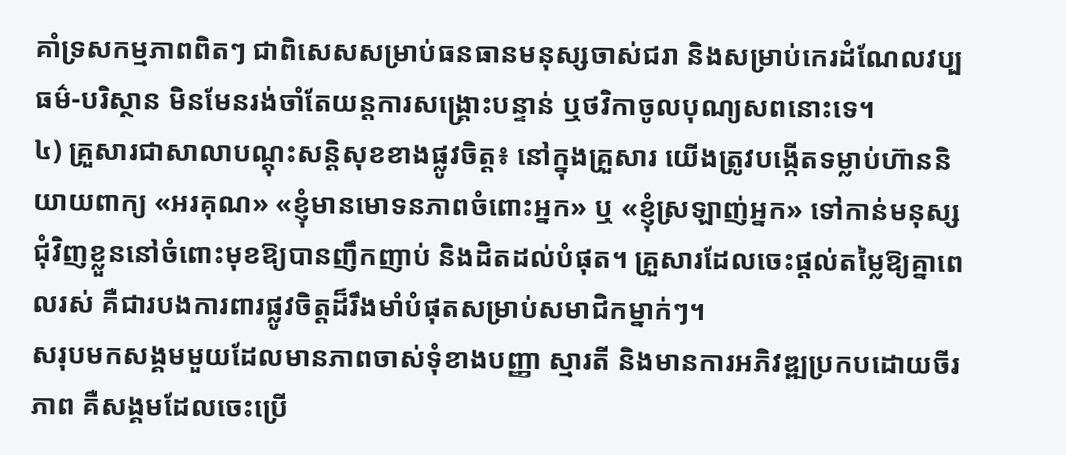គាំទ្រសកម្មភាពពិតៗ ជាពិសេសសម្រាប់ធនធានមនុស្សចាស់ជរា និងសម្រាប់កេរដំណែលវប្បធម៌-បរិស្ថាន មិនមែនរង់ចាំតែយន្តការសង្គ្រោះបន្ទាន់ ឬថវិកាចូលបុណ្យសពនោះទេ។
៤) គ្រួសារជាសាលាបណ្តុះសន្តិសុខខាងផ្លូវចិត្ត៖ នៅក្នុងគ្រួសារ យើងត្រូវបង្កើតទម្លាប់ហ៊ាននិយាយពាក្យ «អរគុណ» «ខ្ញុំមានមោទនភាពចំពោះអ្នក» ឬ «ខ្ញុំស្រឡាញ់អ្នក» ទៅកាន់មនុស្សជុំវិញខ្លួននៅចំពោះមុខឱ្យបានញឹកញាប់ និងដិតដល់បំផុត។ គ្រួសារដែលចេះផ្តល់តម្លៃឱ្យគ្នាពេលរស់ គឺជារបងការពារផ្លូវចិត្តដ៏រឹងមាំបំផុតសម្រាប់សមាជិកម្នាក់ៗ។
សរុបមកសង្គមមួយដែលមានភាពចាស់ទុំខាងបញ្ញា ស្មារតី និងមានការអភិវឌ្ឍប្រកបដោយចីរភាព គឺសង្គមដែលចេះប្រើ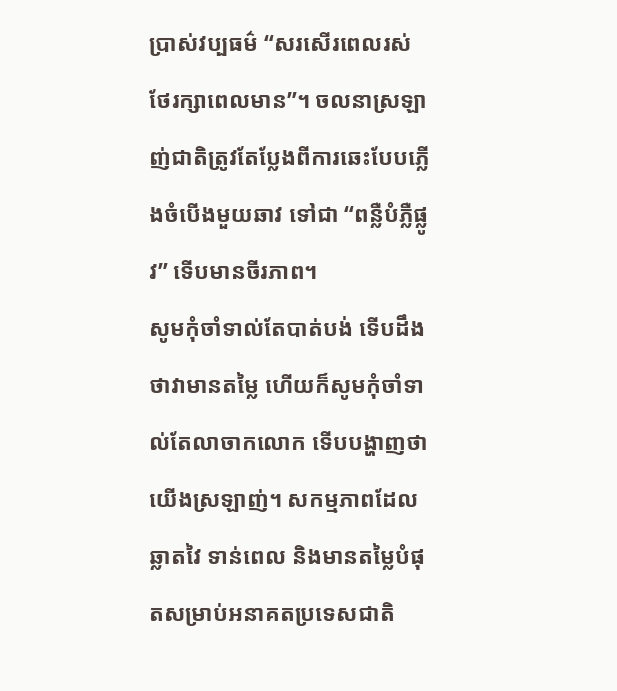ប្រាស់វប្បធម៌ “សរសើរពេលរស់ ថែរក្សាពេលមាន”។ ចលនាស្រឡាញ់ជាតិត្រូវតែប្លែងពីការឆេះបែបភ្លើងចំបើងមួយឆាវ ទៅជា “ពន្លឺបំភ្លឺផ្លូវ” ទើបមានចីរភាព។
សូមកុំចាំទាល់តែបាត់បង់ ទើបដឹងថាវាមានតម្លៃ ហើយក៏សូមកុំចាំទាល់តែលាចាកលោក ទើបបង្ហាញថាយើងស្រឡាញ់។ សកម្មភាពដែលឆ្លាតវៃ ទាន់ពេល និងមានតម្លៃបំផុតសម្រាប់អនាគតប្រទេសជាតិ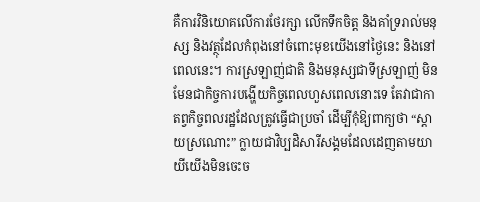គឺការវិនិយោគលើការថែរក្សា លើកទឹកចិត្ត និងគាំទ្ររាល់មនុស្ស និងវត្ថុដែលកំពុងនៅចំពោះមុខយើងនៅថ្ងៃនេះ និងនៅពេលនេះ។ ការស្រឡាញ់ជាតិ និងមនុស្សជាទីស្រឡាញ់ មិនមែនជាកិច្ចការបង្ហើយកិច្ចពេលហួសពេលនោះទេ តែវាជាកាតព្វកិច្ចពលរដ្ឋដែលត្រូវធ្វើជាប្រចាំ ដើម្បីកុំឱ្យពាក្យថា “ស្តាយស្រណោះ” ក្លាយជាវិប្បដិសារីសង្គមដែលដេញតាមយាយីយើងមិនចេះច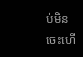ប់មិនចេះហើ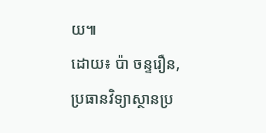យ៕
ដោយ៖ ប៉ា ចន្ទរឿន,
ប្រធានវិទ្យាស្ថានប្រ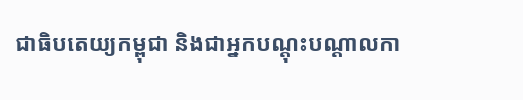ជាធិបតេយ្យកម្ពុជា និងជាអ្នកបណ្តុះបណ្តាលកា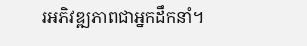រអភិវឌ្ឍភាពជាអ្នកដឹកនាំ។